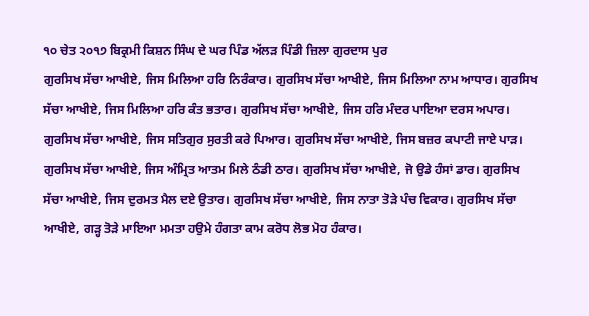੧੦ ਚੇਤ ੨੦੧੭ ਬਿਕ੍ਰਮੀ ਕਿਸ਼ਨ ਸਿੰਘ ਦੇ ਘਰ ਪਿੰਡ ਅੱਲੜ ਪਿੰਡੀ ਜ਼ਿਲਾ ਗੁਰਦਾਸ ਪੁਰ
ਗੁਰਸਿਖ ਸੱਚਾ ਆਖੀਏ, ਜਿਸ ਮਿਲਿਆ ਹਰਿ ਨਿਰੰਕਾਰ। ਗੁਰਸਿਖ ਸੱਚਾ ਆਖੀਏ, ਜਿਸ ਮਿਲਿਆ ਨਾਮ ਆਧਾਰ। ਗੁਰਸਿਖ ਸੱਚਾ ਆਖੀਏ, ਜਿਸ ਮਿਲਿਆ ਹਰਿ ਕੰਤ ਭਤਾਰ। ਗੁਰਸਿਖ ਸੱਚਾ ਆਖੀਏ, ਜਿਸ ਹਰਿ ਮੰਦਰ ਪਾਇਆ ਦਰਸ ਅਪਾਰ। ਗੁਰਸਿਖ ਸੱਚਾ ਆਖੀਏ, ਜਿਸ ਸਤਿਗੁਰ ਸੁਰਤੀ ਕਰੇ ਪਿਆਰ। ਗੁਰਸਿਖ ਸੱਚਾ ਆਖੀਏ, ਜਿਸ ਬਜ਼ਰ ਕਪਾਟੀ ਜਾਏ ਪਾੜ। ਗੁਰਸਿਖ ਸੱਚਾ ਆਖੀਏ, ਜਿਸ ਅੰਮ੍ਰਿਤ ਆਤਮ ਮਿਲੇ ਠੰਡੀ ਠਾਰ। ਗੁਰਸਿਖ ਸੱਚਾ ਆਖੀਏ, ਜੋ ਉਡੇ ਹੰਸਾਂ ਡਾਰ। ਗੁਰਸਿਖ ਸੱਚਾ ਆਖੀਏ, ਜਿਸ ਦੁਰਮਤ ਮੈਲ ਦਏ ਉਤਾਰ। ਗੁਰਸਿਖ ਸੱਚਾ ਆਖੀਏ, ਜਿਸ ਨਾਤਾ ਤੋੜੇ ਪੰਚ ਵਿਕਾਰ। ਗੁਰਸਿਖ ਸੱਚਾ ਆਖੀਏ, ਗੜ੍ਹ ਤੋੜੇ ਮਾਇਆ ਮਮਤਾ ਹਉਮੇ ਹੰਗਤਾ ਕਾਮ ਕਰੋਧ ਲੋਭ ਮੋਹ ਹੰਕਾਰ।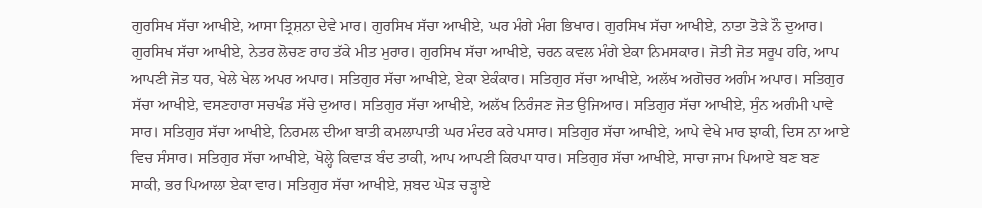ਗੁਰਸਿਖ ਸੱਚਾ ਆਖੀਏ, ਆਸਾ ਤ੍ਰਿਸ਼ਨਾ ਦੇਵੇ ਮਾਰ। ਗੁਰਸਿਖ ਸੱਚਾ ਆਖੀਏ, ਘਰ ਮੰਗੇ ਮੰਗ ਭਿਖਾਰ। ਗੁਰਸਿਖ ਸੱਚਾ ਆਖੀਏ, ਨਾਤਾ ਤੋੜੇ ਨੌ ਦੁਆਰ। ਗੁਰਸਿਖ ਸੱਚਾ ਆਖੀਏ, ਨੇਤਰ ਲੋਚਣ ਰਾਹ ਤੱਕੇ ਮੀਤ ਮੁਰਾਰ। ਗੁਰਸਿਖ ਸੱਚਾ ਆਖੀਏ, ਚਰਨ ਕਵਲ ਮੰਗੇ ਏਕਾ ਨਿਮਸਕਾਰ। ਜੋਤੀ ਜੋਤ ਸਰੂਪ ਹਰਿ, ਆਪ ਆਪਣੀ ਜੋਤ ਧਰ, ਖੇਲੇ ਖੇਲ ਅਪਰ ਅਪਾਰ। ਸਤਿਗੁਰ ਸੱਚਾ ਆਖੀਏ, ਏਕਾ ਏਕੰਕਾਰ। ਸਤਿਗੁਰ ਸੱਚਾ ਆਖੀਏ, ਅਲੱਖ ਅਗੋਚਰ ਅਗੰਮ ਅਪਾਰ। ਸਤਿਗੁਰ ਸੱਚਾ ਆਖੀਏ, ਵਸਣਹਾਰਾ ਸਚਖੰਡ ਸੱਚੇ ਦੁਆਰ। ਸਤਿਗੁਰ ਸੱਚਾ ਆਖੀਏ, ਅਲੱਖ ਨਿਰੰਜਣ ਜੋਤ ਉਜਿਆਰ। ਸਤਿਗੁਰ ਸੱਚਾ ਆਖੀਏ, ਸੁੰਨ ਅਗੰਮੀ ਪਾਵੇ ਸਾਰ। ਸਤਿਗੁਰ ਸੱਚਾ ਆਖੀਏ, ਨਿਰਮਲ ਦੀਆ ਬਾਤੀ ਕਮਲਾਪਾਤੀ ਘਰ ਮੰਦਰ ਕਰੇ ਪਸਾਰ। ਸਤਿਗੁਰ ਸੱਚਾ ਆਖੀਏ, ਆਪੇ ਵੇਖੇ ਮਾਰ ਝਾਕੀ, ਦਿਸ ਨਾ ਆਏ ਵਿਚ ਸੰਸਾਰ। ਸਤਿਗੁਰ ਸੱਚਾ ਆਖੀਏ, ਖੋਲ੍ਹੇ ਕਿਵਾੜ ਬੰਦ ਤਾਕੀ, ਆਪ ਆਪਣੀ ਕਿਰਪਾ ਧਾਰ। ਸਤਿਗੁਰ ਸੱਚਾ ਆਖੀਏ, ਸਾਚਾ ਜਾਮ ਪਿਆਏ ਬਣ ਬਣ ਸਾਕੀ, ਭਰ ਪਿਆਲਾ ਏਕਾ ਵਾਰ। ਸਤਿਗੁਰ ਸੱਚਾ ਆਖੀਏ, ਸ਼ਬਦ ਘੋੜ ਚੜ੍ਹਾਏ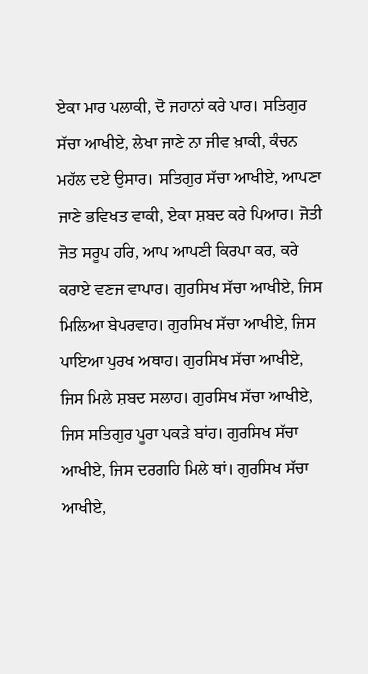ਏਕਾ ਮਾਰ ਪਲਾਕੀ, ਦੋ ਜਹਾਨਾਂ ਕਰੇ ਪਾਰ। ਸਤਿਗੁਰ ਸੱਚਾ ਆਖੀਏ, ਲੇਖਾ ਜਾਣੇ ਨਾ ਜੀਵ ਖ਼ਾਕੀ, ਕੰਚਨ ਮਹੱਲ ਦਏ ਉਸਾਰ। ਸਤਿਗੁਰ ਸੱਚਾ ਆਖੀਏ, ਆਪਣਾ ਜਾਣੇ ਭਵਿਖਤ ਵਾਕੀ, ਏਕਾ ਸ਼ਬਦ ਕਰੇ ਪਿਆਰ। ਜੋਤੀ ਜੋਤ ਸਰੂਪ ਹਰਿ, ਆਪ ਆਪਣੀ ਕਿਰਪਾ ਕਰ, ਕਰੇ ਕਰਾਏ ਵਣਜ ਵਾਪਾਰ। ਗੁਰਸਿਖ ਸੱਚਾ ਆਖੀਏ, ਜਿਸ ਮਿਲਿਆ ਬੇਪਰਵਾਹ। ਗੁਰਸਿਖ ਸੱਚਾ ਆਖੀਏ, ਜਿਸ ਪਾਇਆ ਪੁਰਖ ਅਥਾਹ। ਗੁਰਸਿਖ ਸੱਚਾ ਆਖੀਏ, ਜਿਸ ਮਿਲੇ ਸ਼ਬਦ ਸਲਾਹ। ਗੁਰਸਿਖ ਸੱਚਾ ਆਖੀਏ, ਜਿਸ ਸਤਿਗੁਰ ਪੂਰਾ ਪਕੜੇ ਬਾਂਹ। ਗੁਰਸਿਖ ਸੱਚਾ ਆਖੀਏ, ਜਿਸ ਦਰਗਹਿ ਮਿਲੇ ਥਾਂ। ਗੁਰਸਿਖ ਸੱਚਾ ਆਖੀਏ,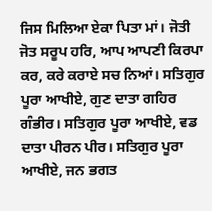ਜਿਸ ਮਿਲਿਆ ਏਕਾ ਪਿਤਾ ਮਾਂ। ਜੋਤੀ ਜੋਤ ਸਰੂਪ ਹਰਿ, ਆਪ ਆਪਣੀ ਕਿਰਪਾ ਕਰ, ਕਰੇ ਕਰਾਏ ਸਚ ਨਿਆਂ। ਸਤਿਗੁਰ ਪੂਰਾ ਆਖੀਏ, ਗੁਣ ਦਾਤਾ ਗਹਿਰ ਗੰਭੀਰ। ਸਤਿਗੁਰ ਪੂਰਾ ਆਖੀਏ, ਵਡ ਦਾਤਾ ਪੀਰਨ ਪੀਰ। ਸਤਿਗੁਰ ਪੂਰਾ ਆਖੀਏ, ਜਨ ਭਗਤ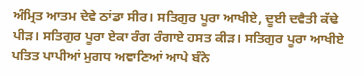ਅੰਮ੍ਰਿਤ ਆਤਮ ਦੇਵੇ ਠਾਂਡਾ ਸੀਰ। ਸਤਿਗੁਰ ਪੂਰਾ ਆਖੀਏ, ਦੂਈ ਦਵੈਤੀ ਕੱਢੇ ਪੀੜ। ਸਤਿਗੁਰ ਪੂਰਾ ਏਕਾ ਰੰਗ ਰੰਗਾਏ ਹਸਤ ਕੀੜ। ਸਤਿਗੁਰ ਪੂਰਾ ਆਖੀਏ ਪਤਿਤ ਪਾਪੀਆਂ ਮੁਗਧ ਅਞਾਣਿਆਂ ਆਪੇ ਬੰਨੇ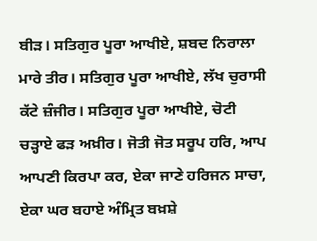ਬੀੜ। ਸਤਿਗੁਰ ਪੂਰਾ ਆਖੀਏ, ਸ਼ਬਦ ਨਿਰਾਲਾ ਮਾਰੇ ਤੀਰ। ਸਤਿਗੁਰ ਪੂਰਾ ਆਖੀਏ, ਲੱਖ ਚੁਰਾਸੀ ਕੱਟੇ ਜ਼ੰਜੀਰ। ਸਤਿਗੁਰ ਪੂਰਾ ਆਖੀਏ, ਚੋਟੀ ਚੜ੍ਹਾਏ ਫੜ ਅਖ਼ੀਰ। ਜੋਤੀ ਜੋਤ ਸਰੂਪ ਹਰਿ, ਆਪ ਆਪਣੀ ਕਿਰਪਾ ਕਰ, ਏਕਾ ਜਾਣੇ ਹਰਿਜਨ ਸਾਚਾ, ਏਕਾ ਘਰ ਬਹਾਏ ਅੰਮ੍ਰਿਤ ਬਖ਼ਸ਼ੇ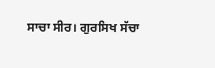ਸਾਚਾ ਸੀਰ। ਗੁਰਸਿਖ ਸੱਚਾ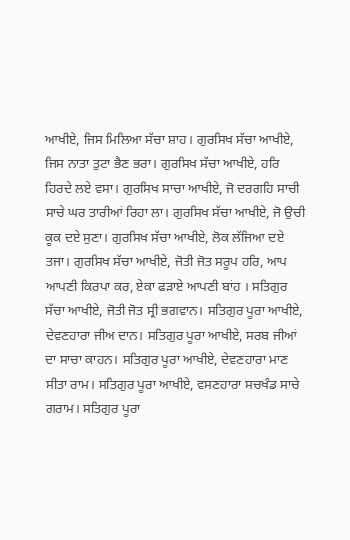ਆਖੀਏ, ਜਿਸ ਮਿਲਿਆ ਸੱਚਾ ਸ਼ਾਹ। ਗੁਰਸਿਖ ਸੱਚਾ ਆਖੀਏ, ਜਿਸ ਨਾਤਾ ਤੁਟਾ ਭੈਣ ਭਰਾ। ਗੁਰਸਿਖ ਸੱਚਾ ਆਖੀਏ, ਹਰਿ ਹਿਰਦੇ ਲਏ ਵਸਾ। ਗੁਰਸਿਖ ਸਾਚਾ ਆਖੀਏ, ਜੋ ਦਰਗਹਿ ਸਾਚੀ ਸਾਚੇ ਘਰ ਤਾਰੀਆਂ ਰਿਹਾ ਲਾ। ਗੁਰਸਿਖ ਸੱਚਾ ਆਖੀਏ, ਜੋ ਉਚੀ ਕੂਕ ਦਏ ਸੁਣਾ। ਗੁਰਸਿਖ ਸੱਚਾ ਆਖੀਏ, ਲੋਕ ਲੱਜਿਆ ਦਏ ਤਜਾ। ਗੁਰਸਿਖ ਸੱਚਾ ਆਖੀਏ, ਜੋਤੀ ਜੋਤ ਸਰੂਪ ਹਰਿ, ਆਪ ਆਪਣੀ ਕਿਰਪਾ ਕਰ, ਏਕਾ ਫੜਾਏ ਆਪਣੀ ਬਾਂਹ । ਸਤਿਗੁਰ ਸੱਚਾ ਆਖੀਏ, ਜੋਤੀ ਜੋਤ ਸ੍ਰੀ ਭਗਵਾਨ। ਸਤਿਗੁਰ ਪੂਰਾ ਆਖੀਏ, ਦੇਵਣਹਾਰਾ ਜੀਅ ਦਾਨ। ਸਤਿਗੁਰ ਪੂਰਾ ਆਖੀਏ, ਸਰਬ ਜੀਆਂ ਦਾ ਸਾਚਾ ਕਾਹਨ। ਸਤਿਗੁਰ ਪੂਰਾ ਆਖੀਏ, ਦੇਵਣਹਾਰਾ ਮਾਣ ਸੀਤਾ ਰਾਮ। ਸਤਿਗੁਰ ਪੂਰਾ ਆਖੀਏ, ਵਸਣਹਾਰਾ ਸਚਖੰਡ ਸਾਚੇ ਗਰਾਮ। ਸਤਿਗੁਰ ਪੂਰਾ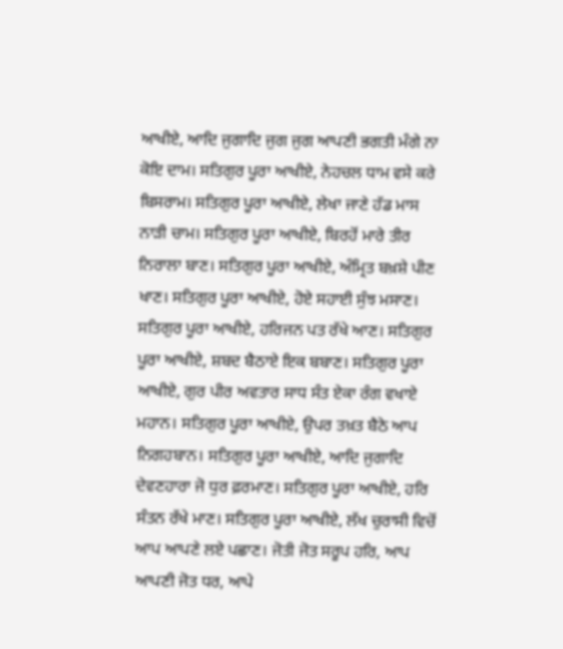ਆਖੀਏ, ਆਦਿ ਜੁਗਾਦਿ ਜੁਗ ਜੁਗ ਆਪਣੀ ਭਗਤੀ ਮੰਗੇ ਨਾ ਕੋਇ ਦਾਮ। ਸਤਿਗੁਰ ਪੂਰਾ ਆਖੀਏ, ਨੇਹਚਲ ਧਾਮ ਵਸੇ ਕਰੇ ਬਿਸਰਾਮ। ਸਤਿਗੁਰ ਪੂਰਾ ਆਖੀਏ, ਲੇਖਾ ਜਾਣੇ ਹੱਡ ਮਾਸ ਨਾੜੀ ਚਾਮ। ਸਤਿਗੁਰ ਪੂਰਾ ਆਖੀਏ, ਬਿਰਹੋਂ ਮਾਰੇ ਤੀਰ ਨਿਰਾਲਾ ਬਾਣ। ਸਤਿਗੁਰ ਪੂਰਾ ਆਖੀਏ, ਅੰਮ੍ਰਿਤ ਬਖ਼ਸ਼ੇ ਪੀਣ ਖਾਣ। ਸਤਿਗੁਰ ਪੂਰਾ ਆਖੀਏ, ਹੋਏ ਸਹਾਈ ਸੁੰਝ ਮਸਾਣ। ਸਤਿਗੁਰ ਪੂਰਾ ਆਖੀਏ, ਹਰਿਜਨ ਪਤ ਰੱਖੇ ਆਣ। ਸਤਿਗੁਰ ਪੂਰਾ ਆਖੀਏ, ਸ਼ਬਦ ਬੈਠਾਏ ਇਕ ਬਬਾਣ। ਸਤਿਗੁਰ ਪੂਰਾ ਆਖੀਏ, ਗੁਰ ਪੀਰ ਅਵਤਾਰ ਸਾਧ ਸੰਤ ਏਕਾ ਰੰਗ ਵਖਾਏ ਮਹਾਨ। ਸਤਿਗੁਰ ਪੂਰਾ ਆਖੀਏ, ਉਪਰ ਤਖ਼ਤ ਬੈਠੇ ਆਪ ਨਿਗਹਬਾਨ। ਸਤਿਗੁਰ ਪੂਰਾ ਆਖੀਏ, ਆਦਿ ਜੁਗਾਦਿ ਦੇਵਣਹਾਰਾ ਜੋ ਧੁਰ ਫ਼ਰਮਾਣ। ਸਤਿਗੁਰ ਪੂਰਾ ਆਖੀਏ, ਹਰਿ ਸੰਤਨ ਰੱਖੇ ਮਾਣ। ਸਤਿਗੁਰ ਪੂਰਾ ਆਖੀਏ, ਲੱਖ ਚੁਰਾਸੀ ਵਿਚੋਂ ਆਪ ਆਪਣੇ ਲਏ ਪਛਾਣ। ਜੋਤੀ ਜੋਤ ਸਰੂਪ ਹਰਿ, ਆਪ ਆਪਣੀ ਜੋਤ ਧਰ, ਆਪੇ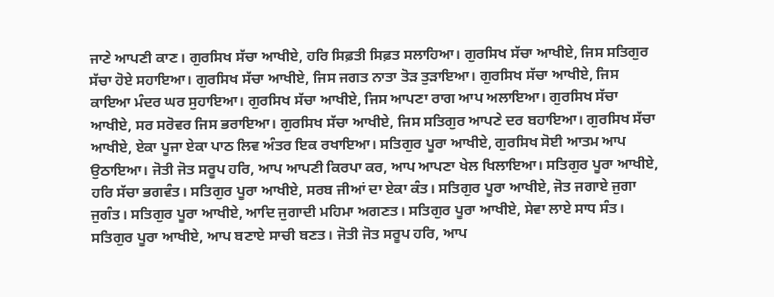ਜਾਣੇ ਆਪਣੀ ਕਾਣ। ਗੁਰਸਿਖ ਸੱਚਾ ਆਖੀਏ, ਹਰਿ ਸਿਫ਼ਤੀ ਸਿਫ਼ਤ ਸਲਾਹਿਆ। ਗੁਰਸਿਖ ਸੱਚਾ ਆਖੀਏ, ਜਿਸ ਸਤਿਗੁਰ ਸੱਚਾ ਹੋਏ ਸਹਾਇਆ। ਗੁਰਸਿਖ ਸੱਚਾ ਆਖੀਏ, ਜਿਸ ਜਗਤ ਨਾਤਾ ਤੋੜ ਤੁੜਾਇਆ। ਗੁਰਸਿਖ ਸੱਚਾ ਆਖੀਏ, ਜਿਸ ਕਾਇਆ ਮੰਦਰ ਘਰ ਸੁਹਾਇਆ। ਗੁਰਸਿਖ ਸੱਚਾ ਆਖੀਏ, ਜਿਸ ਆਪਣਾ ਰਾਗ ਆਪ ਅਲਾਇਆ। ਗੁਰਸਿਖ ਸੱਚਾ ਆਖੀਏ, ਸਰ ਸਰੋਵਰ ਜਿਸ ਭਰਾਇਆ। ਗੁਰਸਿਖ ਸੱਚਾ ਆਖੀਏ, ਜਿਸ ਸਤਿਗੁਰ ਆਪਣੇ ਦਰ ਬਹਾਇਆ। ਗੁਰਸਿਖ ਸੱਚਾ ਆਖੀਏ, ਏਕਾ ਪੂਜਾ ਏਕਾ ਪਾਠ ਲਿਵ ਅੰਤਰ ਇਕ ਰਖਾਇਆ। ਸਤਿਗੁਰ ਪੂਰਾ ਆਖੀਏ, ਗੁਰਸਿਖ ਸੋਈ ਆਤਮ ਆਪ ਉਠਾਇਆ। ਜੋਤੀ ਜੋਤ ਸਰੂਪ ਹਰਿ, ਆਪ ਆਪਣੀ ਕਿਰਪਾ ਕਰ, ਆਪ ਆਪਣਾ ਖੇਲ ਖਿਲਾਇਆ। ਸਤਿਗੁਰ ਪੂਰਾ ਆਖੀਏ, ਹਰਿ ਸੱਚਾ ਭਗਵੰਤ। ਸਤਿਗੁਰ ਪੂਰਾ ਆਖੀਏ, ਸਰਬ ਜੀਆਂ ਦਾ ਏਕਾ ਕੰਤ। ਸਤਿਗੁਰ ਪੂਰਾ ਆਖੀਏ, ਜੋਤ ਜਗਾਏ ਜੁਗਾ ਜੁਗੰਤ। ਸਤਿਗੁਰ ਪੂਰਾ ਆਖੀਏ, ਆਦਿ ਜੁਗਾਦੀ ਮਹਿਮਾ ਅਗਣਤ। ਸਤਿਗੁਰ ਪੂਰਾ ਆਖੀਏ, ਸੇਵਾ ਲਾਏ ਸਾਧ ਸੰਤ। ਸਤਿਗੁਰ ਪੂਰਾ ਆਖੀਏ, ਆਪ ਬਣਾਏ ਸਾਚੀ ਬਣਤ। ਜੋਤੀ ਜੋਤ ਸਰੂਪ ਹਰਿ, ਆਪ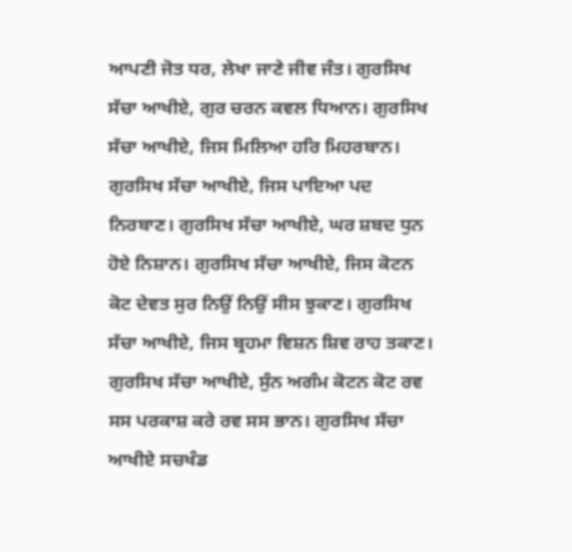ਆਪਣੀ ਜੋਤ ਧਰ, ਲੇਖਾ ਜਾਣੇ ਜੀਵ ਜੰਤ। ਗੁਰਸਿਖ ਸੱਚਾ ਆਖੀਏ, ਗੁਰ ਚਰਨ ਕਵਲ ਧਿਆਨ। ਗੁਰਸਿਖ ਸੱਚਾ ਆਖੀਏ, ਜਿਸ ਮਿਲਿਆ ਹਰਿ ਮਿਹਰਬਾਨ। ਗੁਰਸਿਖ ਸੱਚਾ ਆਖੀਏ, ਜਿਸ ਪਾਇਆ ਪਦ ਨਿਰਬਾਣ। ਗੁਰਸਿਖ ਸੱਚਾ ਆਖੀਏ, ਘਰ ਸ਼ਬਦ ਧੁਨ ਹੋਏ ਨਿਸ਼ਾਨ। ਗੁਰਸਿਖ ਸੱਚਾ ਆਖੀਏ, ਜਿਸ ਕੋਟਨ ਕੋਟ ਦੇਵਤ ਸੁਰ ਨਿਉਂ ਨਿਉਂ ਸੀਸ ਝੁਕਾਣ। ਗੁਰਸਿਖ ਸੱਚਾ ਆਖੀਏ, ਜਿਸ ਬ੍ਰਹਮਾ ਵਿਸ਼ਨ ਸ਼ਿਵ ਰਾਹ ਤਕਾਣ। ਗੁਰਸਿਖ ਸੱਚਾ ਆਖੀਏ, ਸੁੰਨ ਅਗੰਮ ਕੋਟਨ ਕੋਟ ਰਵ ਸਸ ਪਰਕਾਸ਼ ਕਰੇ ਰਵ ਸਸ ਭਾਨ। ਗੁਰਸਿਖ ਸੱਚਾ ਆਖੀਏ ਸਚਖੰਡ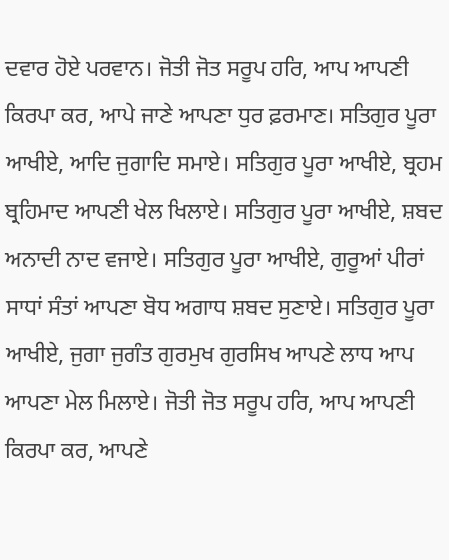ਦਵਾਰ ਹੋਏ ਪਰਵਾਨ। ਜੋਤੀ ਜੋਤ ਸਰੂਪ ਹਰਿ, ਆਪ ਆਪਣੀ ਕਿਰਪਾ ਕਰ, ਆਪੇ ਜਾਣੇ ਆਪਣਾ ਧੁਰ ਫ਼ਰਮਾਣ। ਸਤਿਗੁਰ ਪੂਰਾ ਆਖੀਏ, ਆਦਿ ਜੁਗਾਦਿ ਸਮਾਏ। ਸਤਿਗੁਰ ਪੂਰਾ ਆਖੀਏ, ਬ੍ਰਹਮ ਬ੍ਰਹਿਮਾਦ ਆਪਣੀ ਖੇਲ ਖਿਲਾਏ। ਸਤਿਗੁਰ ਪੂਰਾ ਆਖੀਏ, ਸ਼ਬਦ ਅਨਾਦੀ ਨਾਦ ਵਜਾਏ। ਸਤਿਗੁਰ ਪੂਰਾ ਆਖੀਏ, ਗੁਰੂਆਂ ਪੀਰਾਂ ਸਾਧਾਂ ਸੰਤਾਂ ਆਪਣਾ ਬੋਧ ਅਗਾਧ ਸ਼ਬਦ ਸੁਣਾਏ। ਸਤਿਗੁਰ ਪੂਰਾ ਆਖੀਏ, ਜੁਗਾ ਜੁਗੰਤ ਗੁਰਮੁਖ ਗੁਰਸਿਖ ਆਪਣੇ ਲਾਧ ਆਪ ਆਪਣਾ ਮੇਲ ਮਿਲਾਏ। ਜੋਤੀ ਜੋਤ ਸਰੂਪ ਹਰਿ, ਆਪ ਆਪਣੀ ਕਿਰਪਾ ਕਰ, ਆਪਣੇ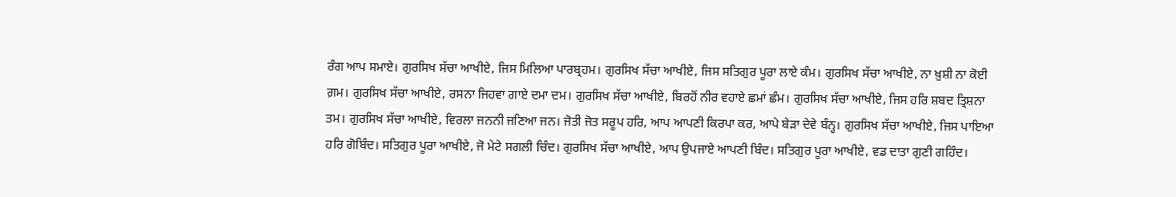ਰੰਗ ਆਪ ਸਮਾਏ। ਗੁਰਸਿਖ ਸੱਚਾ ਆਖੀਏ, ਜਿਸ ਮਿਲਿਆ ਪਾਰਬ੍ਰਹਮ। ਗੁਰਸਿਖ ਸੱਚਾ ਆਖੀਏ, ਜਿਸ ਸਤਿਗੁਰ ਪੂਰਾ ਲਾਏ ਕੰਮ। ਗੁਰਸਿਖ ਸੱਚਾ ਆਖੀਏ, ਨਾ ਖ਼ੁਸ਼ੀ ਨਾ ਕੋਈ ਗ਼ਮ। ਗੁਰਸਿਖ ਸੱਚਾ ਆਖੀਏ, ਰਸਨਾ ਜਿਹਵਾ ਗਾਏ ਦਮਾ ਦਮ। ਗੁਰਸਿਖ ਸੱਚਾ ਆਖੀਏ, ਬਿਰਹੋਂ ਨੀਰ ਵਹਾਏ ਛਮਾਂ ਛੰਮ। ਗੁਰਸਿਖ ਸੱਚਾ ਆਖੀਏ, ਜਿਸ ਹਰਿ ਸ਼ਬਦ ਤ੍ਰਿਸ਼ਨਾ ਤਮ। ਗੁਰਸਿਖ ਸੱਚਾ ਆਖੀਏ, ਵਿਰਲਾ ਜਨਨੀ ਜਣਿਆ ਜਨ। ਜੋਤੀ ਜੋਤ ਸਰੂਪ ਹਰਿ, ਆਪ ਆਪਣੀ ਕਿਰਪਾ ਕਰ, ਆਪੇ ਬੇੜਾ ਦੇਵੇ ਬੰਨ੍ਹ। ਗੁਰਸਿਖ ਸੱਚਾ ਆਖੀਏ, ਜਿਸ ਪਾਇਆ ਹਰਿ ਗੋਬਿੰਦ। ਸਤਿਗੁਰ ਪੂਰਾ ਆਖੀਏ, ਜੋ ਮੇਟੇ ਸਗਲੀ ਚਿੰਦ। ਗੁਰਸਿਖ ਸੱਚਾ ਆਖੀਏ, ਆਪ ਉਪਜਾਏ ਆਪਣੀ ਬਿੰਦ। ਸਤਿਗੁਰ ਪੂਰਾ ਆਖੀਏ, ਵਡ ਦਾਤਾ ਗੁਣੀ ਗਹਿੰਦ।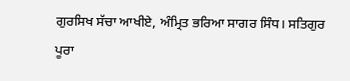ਗੁਰਸਿਖ ਸੱਚਾ ਆਖੀਏ, ਅੰਮ੍ਰਿਤ ਭਰਿਆ ਸਾਗਰ ਸਿੰਧ। ਸਤਿਗੁਰ ਪੂਰਾ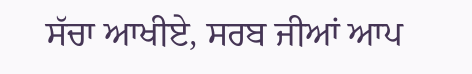ਸੱਚਾ ਆਖੀਏ, ਸਰਬ ਜੀਆਂ ਆਪ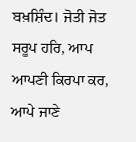ਬਖ਼ਸ਼ਿੰਦ। ਜੋਤੀ ਜੋਤ ਸਰੂਪ ਹਰਿ, ਆਪ ਆਪਣੀ ਕਿਰਪਾ ਕਰ, ਆਪੇ ਜਾਣੇ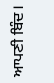ਆਪਣੀ ਬਿੰਦ।